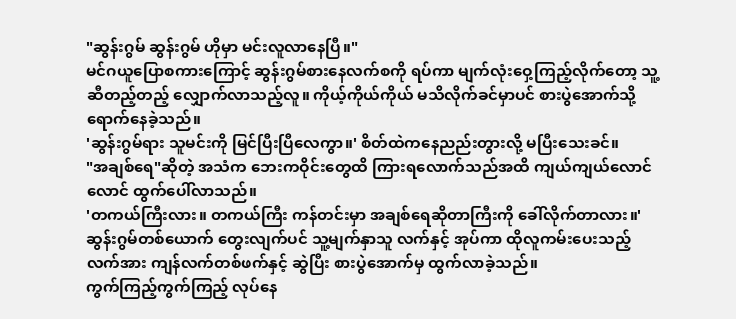"ဆွန်းဂွမ် ဆွန်းဂွမ် ဟိုမှာ မင်းလူလာနေပြီ။"
မင်ဂယူပြောစကားကြောင့် ဆွန်းဂွမ်စားနေလက်စကို ရပ်ကာ မျက်လုံးဝှေ့ကြည့်လိုက်တော့ သူ့ဆီတည့်တည့် လျှောက်လာသည့်လူ။ ကိုယ့်ကိုယ်ကိုယ် မသိလိုက်ခင်မှာပင် စားပွဲအောက်သို့ ရောက်နေခဲ့သည်။
'ဆွန်းဂွမ်ရား သူမင်းကို မြင်ပြီးပြီလေကွာ။' စိတ်ထဲကနေညည်းတွားလို့ မပြီးသေးခင်။
"အချစ်ရေ"ဆိုတဲ့ အသံက ဘေးကဝိုင်းတွေထိ ကြားရလောက်သည်အထိ ကျယ်ကျယ်လောင်လောင် ထွက်ပေါ်လာသည်။
'တကယ်ကြီးလား။ တကယ်ကြီး ကန်တင်းမှာ အချစ်ရေဆိုတာကြီးကို ခေါ်လိုက်တာလား။'
ဆွန်းဂွမ်တစ်ယောက် တွေးလျက်ပင် သူ့မျက်နှာသူ လက်နှင့် အုပ်ကာ ထိုလူကမ်းပေးသည့် လက်အား ကျန်လက်တစ်ဖက်နှင့် ဆွဲပြီး စားပွဲအောက်မှ ထွက်လာခဲ့သည်။
ကွက်ကြည့်ကွက်ကြည့် လုပ်နေ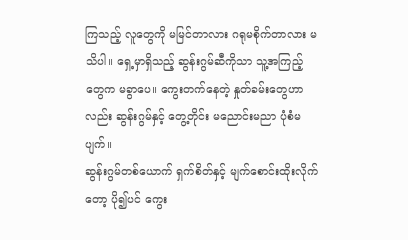ကြသည့် လူတွေကို မမြင်တာလား ဂရုမစိုက်တာလား မသိပါ။ ရှေ့မှာရှိသည့် ဆွန်းဂွမ်ဆီကိုသာ သူ့အကြည့်တွေက မခွာပေ။ ကွေးတက်နေတဲ့ နှုတ်ခမ်းတွေဟာလည်း ဆွန်းဂွမ်နှင့် တွေ့တိုင်း မညောင်းမညာ ပုံစံမပျက်။
ဆွန်းဂွမ်တစ်ယောက် ရှက်စိတ်နှင့် မျက်စောင်းထိုးလိုက်တော့ ပို၍ပင် ကွေး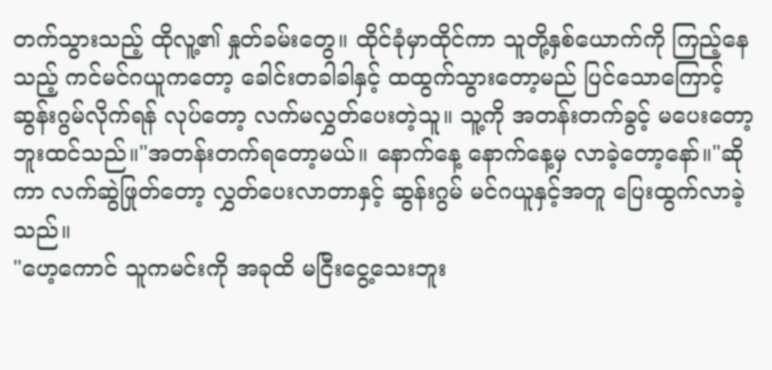တက်သွားသည့် ထိုလူ့၏ နှုတ်ခမ်းတွေ။ ထိုင်ခုံမှာထိုင်ကာ သူတို့နှစ်ယောက်ကို ကြည့်နေသည့် ကင်မင်ဂယူကတော့ ခေါင်းတခါခါနှင့် ထထွက်သွားတော့မည် ပြင်သောကြောင့်
ဆွန်းဂွမ်လိုက်ရန် လုပ်တော့ လက်မလွှတ်ပေးတဲ့သူ။ သူ့ကို အတန်းတက်ခွင့် မပေးတော့ဘူးထင်သည်။"အတန်းတက်ရတော့မယ်။ နောက်နေ့ နောက်နေ့မှ လာခဲ့တော့နော်။"ဆိုကာ လက်ဆွဲဖြုတ်တော့ လွှတ်ပေးလာတာနှင့် ဆွန်းဂွမ် မင်ဂယူနှင့်အတူ ပြေးထွက်လာခဲ့သည်။
"ဟေ့ကောင် သူကမင်းကို အခုထိ မငြီးငွေ့သေးဘူး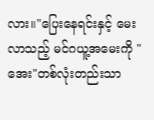လား။"ပြေးနေရင်းနှင့် မေးလာသည့် မင်ဂယူ့အမေးကို "အေး"တစ်လုံးတည်းသာ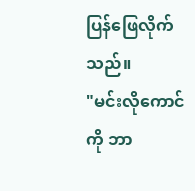ပြန်ဖြေလိုက်သည်။
"မင်းလိုကောင်ကို ဘာ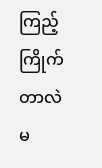ကြည့်ကြိုက်တာလဲ မ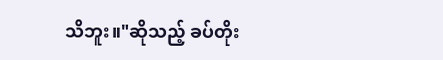သိဘူး။"ဆိုသည့် ခပ်တိုး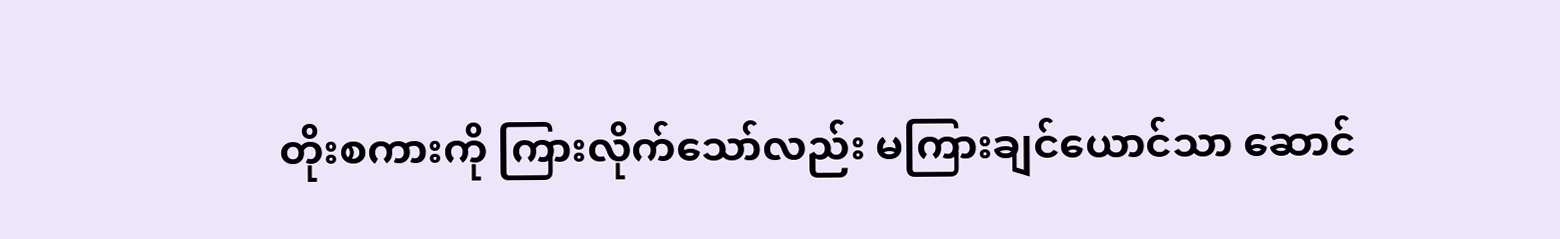တိုးစကားကို ကြားလိုက်သော်လည်း မကြားချင်ယောင်သာ ဆောင်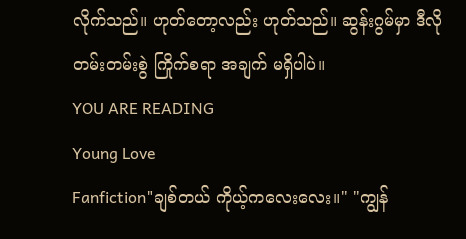လိုက်သည်။ ဟုတ်တော့လည်း ဟုတ်သည်။ ဆွန်းဂွမ်မှာ ဒီလို တမ်းတမ်းစွဲ ကြိုက်စရာ အချက် မရှိပါပဲ။
YOU ARE READING
Young Love
Fanfiction"ချစ်တယ် ကိုယ့်ကလေးလေး။" "ကျွန်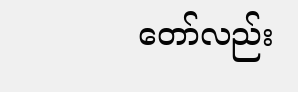တော်လည်း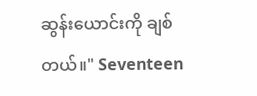ဆွန်းယောင်းကို ချစ်တယ်။" Seventeen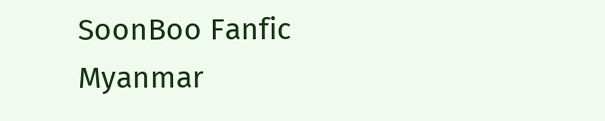SoonBoo Fanfic Myanmar